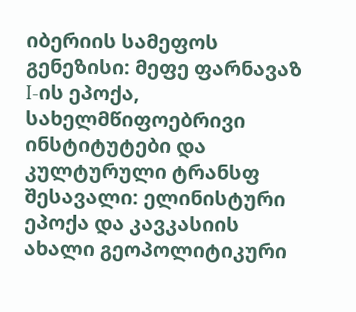იბერიის სამეფოს გენეზისი: მეფე ფარნავაზ I-ის ეპოქა, სახელმწიფოებრივი ინსტიტუტები და კულტურული ტრანსფ
შესავალი: ელინისტური ეპოქა და კავკასიის ახალი გეოპოლიტიკური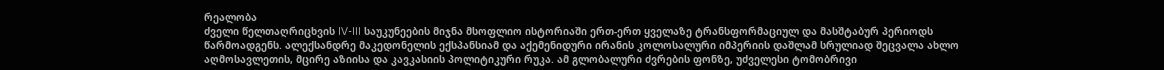რეალობა
ძველი წელთაღრიცხვის IV-III საუკუნეების მიჯნა მსოფლიო ისტორიაში ერთ-ერთ ყველაზე ტრანსფორმაციულ და მასშტაბურ პერიოდს წარმოადგენს. ალექსანდრე მაკედონელის ექსპანსიამ და აქემენიდური ირანის კოლოსალური იმპერიის დაშლამ სრულიად შეცვალა ახლო აღმოსავლეთის, მცირე აზიისა და კავკასიის პოლიტიკური რუკა. ამ გლობალური ძვრების ფონზე, უძველესი ტომობრივი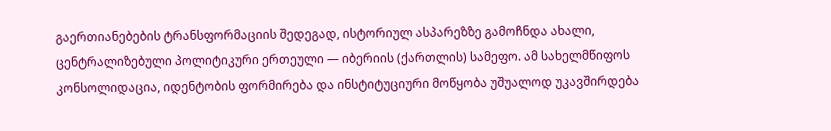გაერთიანებების ტრანსფორმაციის შედეგად, ისტორიულ ასპარეზზე გამოჩნდა ახალი, ცენტრალიზებული პოლიტიკური ერთეული — იბერიის (ქართლის) სამეფო. ამ სახელმწიფოს კონსოლიდაცია, იდენტობის ფორმირება და ინსტიტუციური მოწყობა უშუალოდ უკავშირდება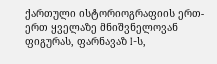ქართული ისტორიოგრაფიის ერთ-ერთ ყველაზე მნიშვნელოვან ფიგურას, ფარნავაზ I-ს,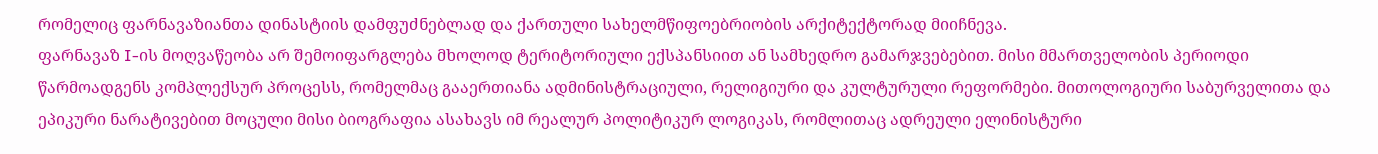რომელიც ფარნავაზიანთა დინასტიის დამფუძნებლად და ქართული სახელმწიფოებრიობის არქიტექტორად მიიჩნევა.
ფარნავაზ I-ის მოღვაწეობა არ შემოიფარგლება მხოლოდ ტერიტორიული ექსპანსიით ან სამხედრო გამარჯვებებით. მისი მმართველობის პერიოდი წარმოადგენს კომპლექსურ პროცესს, რომელმაც გააერთიანა ადმინისტრაციული, რელიგიური და კულტურული რეფორმები. მითოლოგიური საბურველითა და ეპიკური ნარატივებით მოცული მისი ბიოგრაფია ასახავს იმ რეალურ პოლიტიკურ ლოგიკას, რომლითაც ადრეული ელინისტური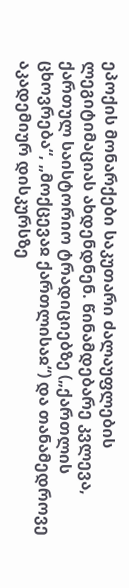ეპოქის მონარქები საკუთარი ძალაუფლების ლეგიტიმაციას ახდენდნენ. წინამდებარე კვლევა, ქართულ საისტორიო ტრადიციებზე („ქართლის ცხოვრება“, „მოქცევაჲ ქართლისაჲ“) და თანამედროვე აკადემიურ დისკურსზე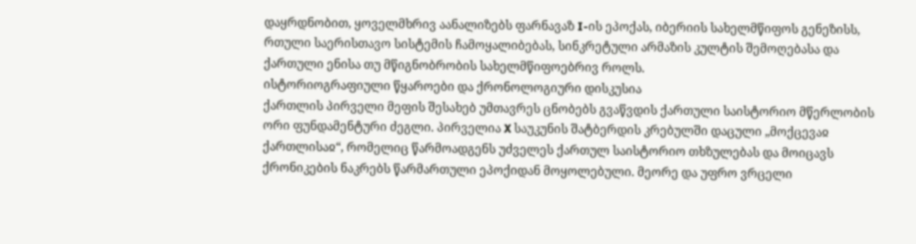დაყრდნობით, ყოველმხრივ აანალიზებს ფარნავაზ I-ის ეპოქას, იბერიის სახელმწიფოს გენეზისს, რთული საერისთავო სისტემის ჩამოყალიბებას, სინკრეტული არმაზის კულტის შემოღებასა და ქართული ენისა თუ მწიგნობრობის სახელმწიფოებრივ როლს.
ისტორიოგრაფიული წყაროები და ქრონოლოგიური დისკუსია
ქართლის პირველი მეფის შესახებ უმთავრეს ცნობებს გვაწვდის ქართული საისტორიო მწერლობის ორი ფუნდამენტური ძეგლი. პირველია X საუკუნის შატბერდის კრებულში დაცული „მოქცევაჲ ქართლისაჲ“, რომელიც წარმოადგენს უძველეს ქართულ საისტორიო თხზულებას და მოიცავს ქრონიკების ნაკრებს წარმართული ეპოქიდან მოყოლებული. მეორე და უფრო ვრცელი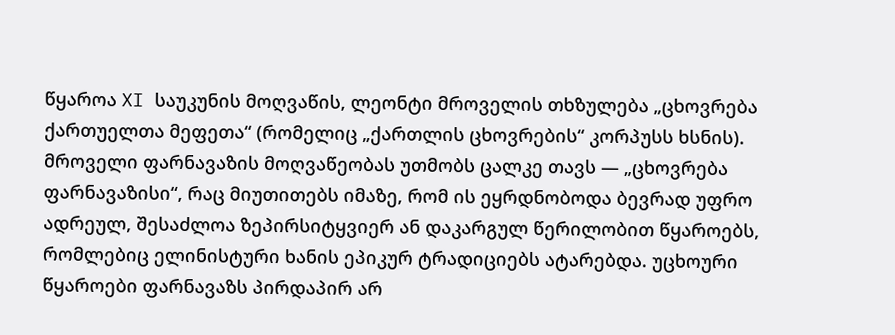წყაროა XI საუკუნის მოღვაწის, ლეონტი მროველის თხზულება „ცხოვრება ქართუელთა მეფეთა“ (რომელიც „ქართლის ცხოვრების“ კორპუსს ხსნის). მროველი ფარნავაზის მოღვაწეობას უთმობს ცალკე თავს — „ცხოვრება ფარნავაზისი“, რაც მიუთითებს იმაზე, რომ ის ეყრდნობოდა ბევრად უფრო ადრეულ, შესაძლოა ზეპირსიტყვიერ ან დაკარგულ წერილობით წყაროებს, რომლებიც ელინისტური ხანის ეპიკურ ტრადიციებს ატარებდა. უცხოური წყაროები ფარნავაზს პირდაპირ არ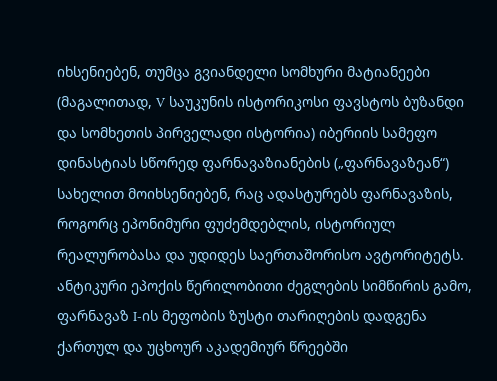იხსენიებენ, თუმცა გვიანდელი სომხური მატიანეები (მაგალითად, V საუკუნის ისტორიკოსი ფავსტოს ბუზანდი და სომხეთის პირველადი ისტორია) იბერიის სამეფო დინასტიას სწორედ ფარნავაზიანების („ფარნავაზეან“) სახელით მოიხსენიებენ, რაც ადასტურებს ფარნავაზის, როგორც ეპონიმური ფუძემდებლის, ისტორიულ რეალურობასა და უდიდეს საერთაშორისო ავტორიტეტს.
ანტიკური ეპოქის წერილობითი ძეგლების სიმწირის გამო, ფარნავაზ I-ის მეფობის ზუსტი თარიღების დადგენა ქართულ და უცხოურ აკადემიურ წრეებში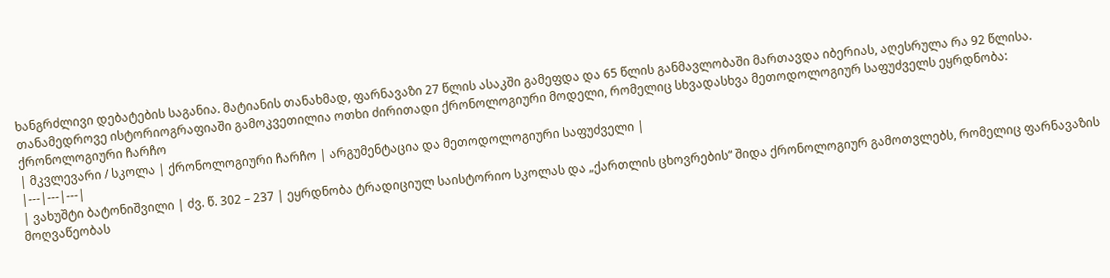ხანგრძლივი დებატების საგანია. მატიანის თანახმად, ფარნავაზი 27 წლის ასაკში გამეფდა და 65 წლის განმავლობაში მართავდა იბერიას, აღესრულა რა 92 წლისა. თანამედროვე ისტორიოგრაფიაში გამოკვეთილია ოთხი ძირითადი ქრონოლოგიური მოდელი, რომელიც სხვადასხვა მეთოდოლოგიურ საფუძველს ეყრდნობა:
ქრონოლოგიური ჩარჩო
| მკვლევარი / სკოლა | ქრონოლოგიური ჩარჩო | არგუმენტაცია და მეთოდოლოგიური საფუძველი |
|---|---|---|
| ვახუშტი ბატონიშვილი | ძვ. წ. 302 – 237 | ეყრდნობა ტრადიციულ საისტორიო სკოლას და „ქართლის ცხოვრების“ შიდა ქრონოლოგიურ გამოთვლებს, რომელიც ფარნავაზის მოღვაწეობას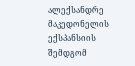ალექსანდრე მაკედონელის ექსპანსიის შემდგომ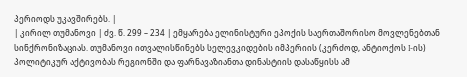პერიოდს უკავშირებს. |
| კირილ თუმანოვი | ძვ. წ. 299 – 234 | ემყარება ელინისტური ეპოქის საერთაშორისო მოვლენებთან სინქრონიზაციას. თუმანოვი ითვალისწინებს სელევკიდების იმპერიის (კერძოდ, ანტიოქოს I-ის) პოლიტიკურ აქტივობას რეგიონში და ფარნავაზიანთა დინასტიის დასაწყისს ამ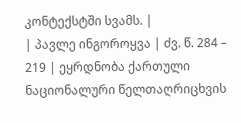კონტექსტში სვამს. |
| პავლე ინგოროყვა | ძვ. წ. 284 – 219 | ეყრდნობა ქართული ნაციონალური წელთაღრიცხვის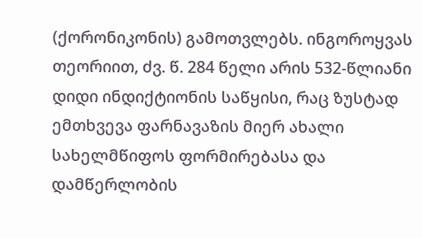(ქორონიკონის) გამოთვლებს. ინგოროყვას თეორიით, ძვ. წ. 284 წელი არის 532-წლიანი დიდი ინდიქტიონის საწყისი, რაც ზუსტად ემთხვევა ფარნავაზის მიერ ახალი სახელმწიფოს ფორმირებასა და დამწერლობის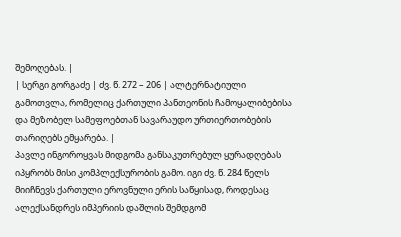შემოღებას. |
| სერგი გორგაძე | ძვ. წ. 272 – 206 | ალტერნატიული გამოთვლა, რომელიც ქართული პანთეონის ჩამოყალიბებისა და მეზობელ სამეფოებთან სავარაუდო ურთიერთობების თარიღებს ემყარება. |
პავლე ინგოროყვას მიდგომა განსაკუთრებულ ყურადღებას იპყრობს მისი კომპლექსურობის გამო. იგი ძვ. წ. 284 წელს მიიჩნევს ქართული ეროვნული ერის საწყისად, როდესაც ალექსანდრეს იმპერიის დაშლის შემდგომ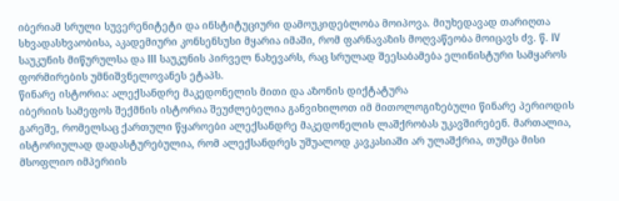იბერიამ სრული სუვერენიტეტი და ინსტიტუციური დამოუკიდებლობა მოიპოვა. მიუხედავად თარიღთა სხვადასხვაობისა, აკადემიური კონსენსუსი მყარია იმაში, რომ ფარნავაზის მოღვაწეობა მოიცავს ძვ. წ. IV საუკუნის მიწურულსა და III საუკუნის პირველ ნახევარს, რაც სრულად შეესაბამება ელინისტური სამყაროს ფორმირების უმნიშვნელოვანეს ეტაპს.
წინარე ისტორია: ალექსანდრე მაკედონელის მითი და აზონის დიქტატურა
იბერიის სამეფოს შექმნის ისტორია შეუძლებელია განვიხილოთ იმ მითოლოგიზებული წინარე პერიოდის გარეშე, რომელსაც ქართული წყაროები ალექსანდრე მაკედონელის ლაშქრობას უკავშირებენ. მართალია, ისტორიულად დადასტურებულია, რომ ალექსანდრეს უშუალოდ კავკასიაში არ ულაშქრია, თუმცა მისი მსოფლიო იმპერიის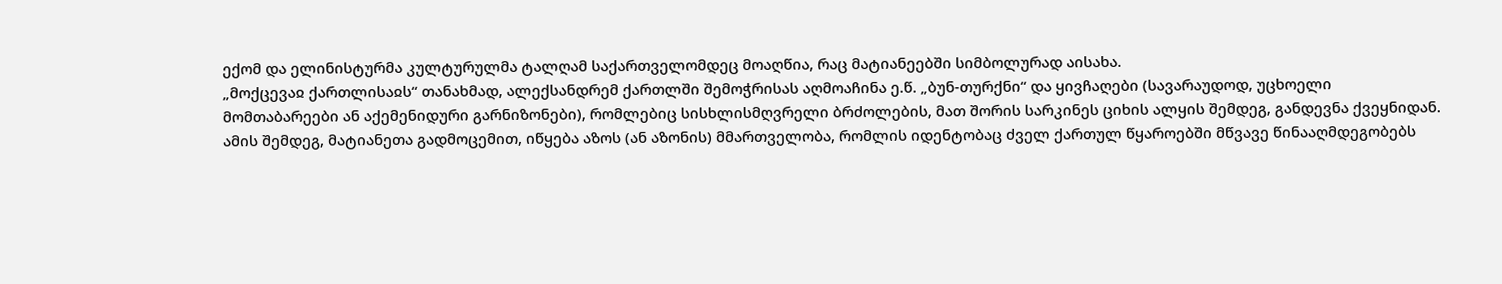ექომ და ელინისტურმა კულტურულმა ტალღამ საქართველომდეც მოაღწია, რაც მატიანეებში სიმბოლურად აისახა.
„მოქცევაჲ ქართლისაჲს“ თანახმად, ალექსანდრემ ქართლში შემოჭრისას აღმოაჩინა ე.წ. „ბუნ-თურქნი“ და ყივჩაღები (სავარაუდოდ, უცხოელი მომთაბარეები ან აქემენიდური გარნიზონები), რომლებიც სისხლისმღვრელი ბრძოლების, მათ შორის სარკინეს ციხის ალყის შემდეგ, განდევნა ქვეყნიდან. ამის შემდეგ, მატიანეთა გადმოცემით, იწყება აზოს (ან აზონის) მმართველობა, რომლის იდენტობაც ძველ ქართულ წყაროებში მწვავე წინააღმდეგობებს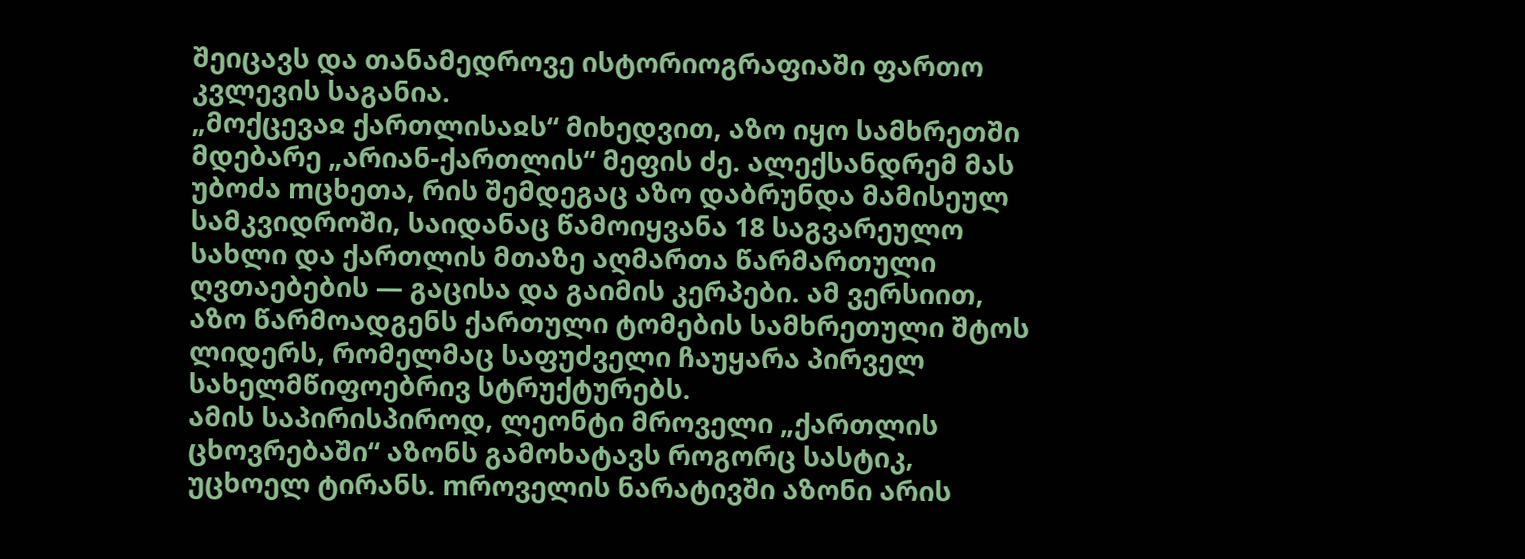შეიცავს და თანამედროვე ისტორიოგრაფიაში ფართო კვლევის საგანია.
„მოქცევაჲ ქართლისაჲს“ მიხედვით, აზო იყო სამხრეთში მდებარე „არიან-ქართლის“ მეფის ძე. ალექსანდრემ მას უბოძა mცხეთა, რის შემდეგაც აზო დაბრუნდა მამისეულ სამკვიდროში, საიდანაც წამოიყვანა 18 საგვარეულო სახლი და ქართლის მთაზე აღმართა წარმართული ღვთაებების — გაცისა და გაიმის კერპები. ამ ვერსიით, აზო წარმოადგენს ქართული ტომების სამხრეთული შტოს ლიდერს, რომელმაც საფუძველი ჩაუყარა პირველ სახელმწიფოებრივ სტრუქტურებს.
ამის საპირისპიროდ, ლეონტი მროველი „ქართლის ცხოვრებაში“ აზონს გამოხატავს როგორც სასტიკ, უცხოელ ტირანს. mროველის ნარატივში აზონი არის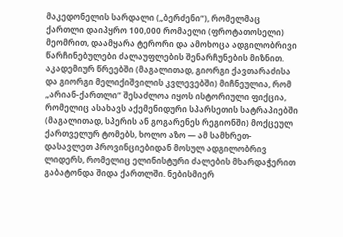მაკედონელის სარდალი („ბერძენი“), რომელმაც ქართლი დაიპყრო 100,000 რომაელი (ფროტათოსელი) მეომრით, დაამყარა ტერორი და ამოხოცა ადგილობრივი წარჩინებულები ძალაუფლების შენარჩუნების მიზნით. აკადემიურ წრეებში (მაგალითად, გიორგი ქავთარაძისა და გიორგი მელიქიშვილის კვლევებში) მიჩნეულია, რომ „არიან-ქართლი“ შესაძლოა იყოს ისტორიული ფიქცია, რომელიც ასახავს აქემენიდური სპარსეთის სატრაპიებში (მაგალითად, სპერის ან გოგარენეს რეგიონში) მოქცეულ ქართველურ ტომებს, ხოლო აზო — ამ სამხრეთ-დასავლეთ პროვინციებიდან მოსულ ადგილობრივ ლიდერს, რომელიც ელინისტური ძალების მხარდაჭერით გაბატონდა შიდა ქართლში. ნებისმიერ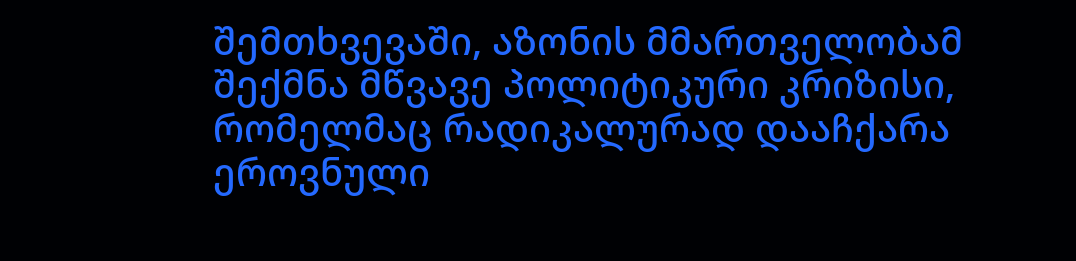შემთხვევაში, აზონის მმართველობამ შექმნა მწვავე პოლიტიკური კრიზისი, რომელმაც რადიკალურად დააჩქარა ეროვნული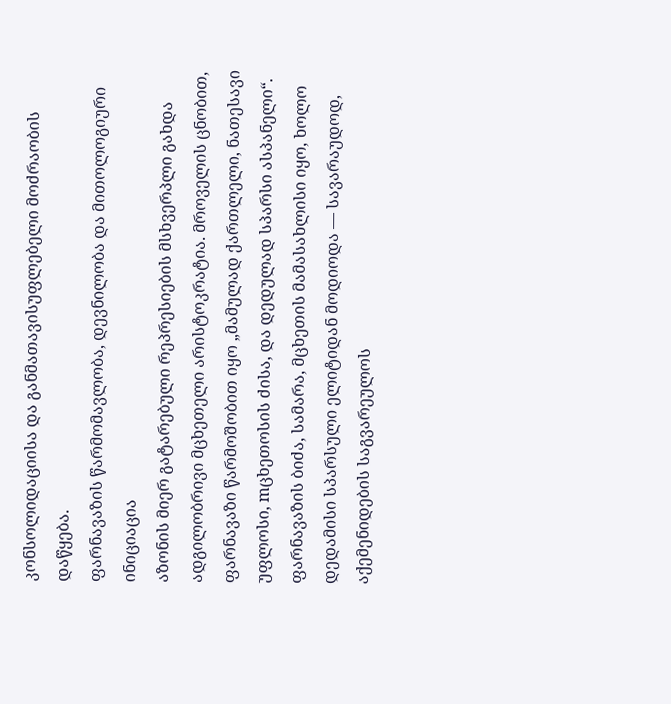კონსოლიდაციისა და განმათავისუფლებელი მოძრაობის დაწყება.
ფარნავაზის წარმომავლობა, დევნილობა და მითოლოგიური ინიციაცია
აზონის მიერ გატარებული რეპრესიების მსხვერპლი გახდა ადგილობრივი მცხეთელი არისტოკრატია. მროველის ცნობით, ფარნავაზი წარმოშობით იყო „მამულად ქართლელი, ნათესავი უფლოსი, mცხეთოსის ძისა, და დედულად სპარსი ასპანელი“. ფარნავაზის ბიძა, სამარა, მცხეთის მამასახლისი იყო, ხოლო დედამისი სპარსული ელიტიდან მოდიოდა — სავარაუდოდ, აქემენიდების საგვარეულოს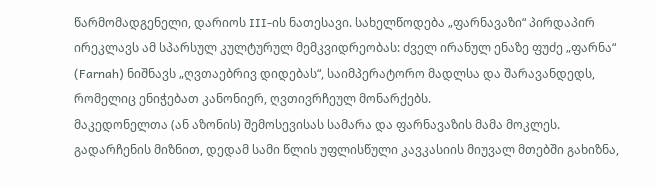წარმომადგენელი, დარიოს III-ის ნათესავი. სახელწოდება „ფარნავაზი“ პირდაპირ ირეკლავს ამ სპარსულ კულტურულ მემკვიდრეობას: ძველ ირანულ ენაზე ფუძე „ფარნა“ (Farnah) ნიშნავს „ღვთაებრივ დიდებას“, საიმპერატორო მადლსა და შარავანდედს, რომელიც ენიჭებათ კანონიერ, ღვთივრჩეულ მონარქებს.
მაკედონელთა (ან აზონის) შემოსევისას სამარა და ფარნავაზის მამა მოკლეს. გადარჩენის მიზნით, დედამ სამი წლის უფლისწული კავკასიის მიუვალ მთებში გახიზნა,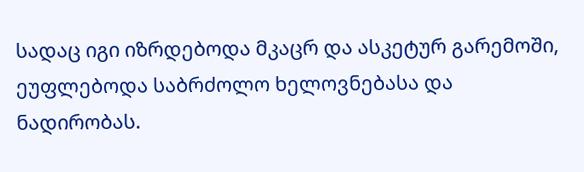სადაც იგი იზრდებოდა მკაცრ და ასკეტურ გარემოში, ეუფლებოდა საბრძოლო ხელოვნებასა და ნადირობას.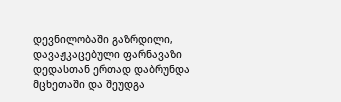დევნილობაში გაზრდილი, დავაჟკაცებული ფარნავაზი დედასთან ერთად დაბრუნდა მცხეთაში და შეუდგა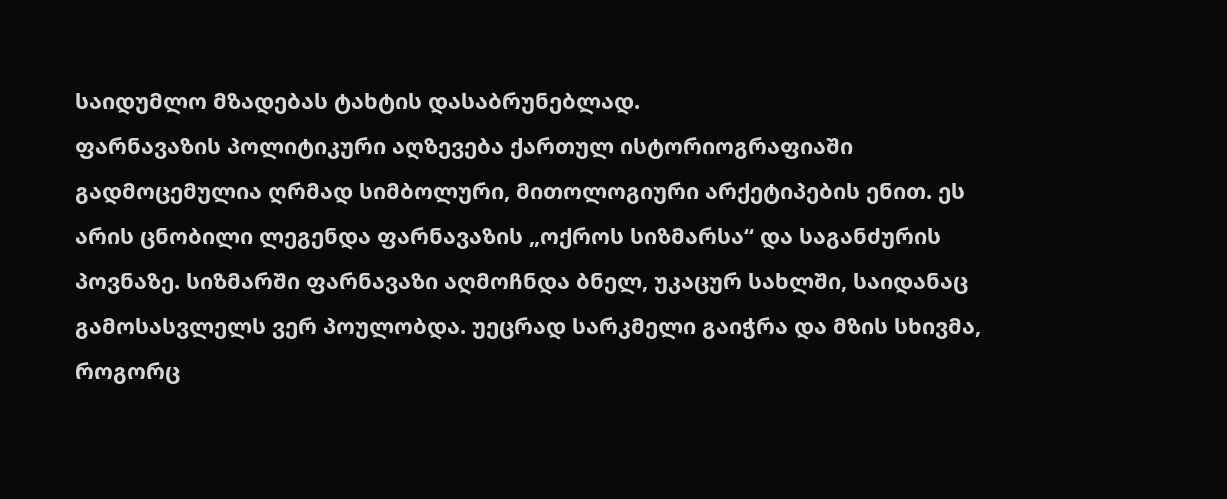საიდუმლო მზადებას ტახტის დასაბრუნებლად.
ფარნავაზის პოლიტიკური აღზევება ქართულ ისტორიოგრაფიაში გადმოცემულია ღრმად სიმბოლური, მითოლოგიური არქეტიპების ენით. ეს არის ცნობილი ლეგენდა ფარნავაზის „ოქროს სიზმარსა“ და საგანძურის პოვნაზე. სიზმარში ფარნავაზი აღმოჩნდა ბნელ, უკაცურ სახლში, საიდანაც გამოსასვლელს ვერ პოულობდა. უეცრად სარკმელი გაიჭრა და მზის სხივმა, როგორც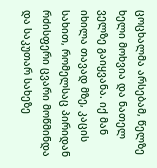ცოცხალმა არსებამ, წელზე ხელი მოხვია და ნათელ ველზე გაიყვანა. იქ მან იხილა თავად მზე, კაცის სახით, რომელსაც პირიდან რძისფერი ცვარი მოწმინდა და საკუთარ სახეზე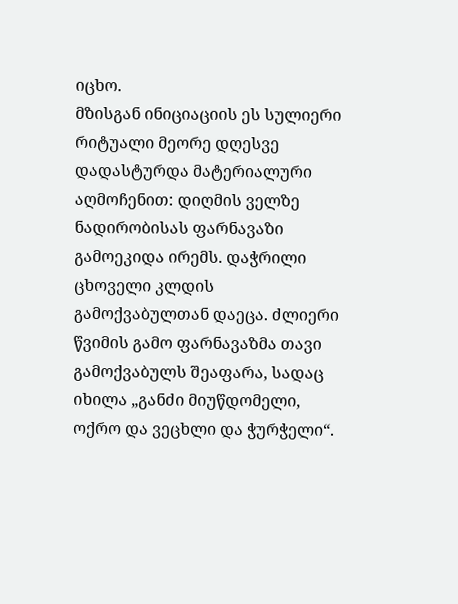იცხო.
მზისგან ინიციაციის ეს სულიერი რიტუალი მეორე დღესვე დადასტურდა მატერიალური აღმოჩენით: დიღმის ველზე ნადირობისას ფარნავაზი გამოეკიდა ირემს. დაჭრილი ცხოველი კლდის გამოქვაბულთან დაეცა. ძლიერი წვიმის გამო ფარნავაზმა თავი გამოქვაბულს შეაფარა, სადაც იხილა „განძი მიუწდომელი, ოქრო და ვეცხლი და ჭურჭელი“.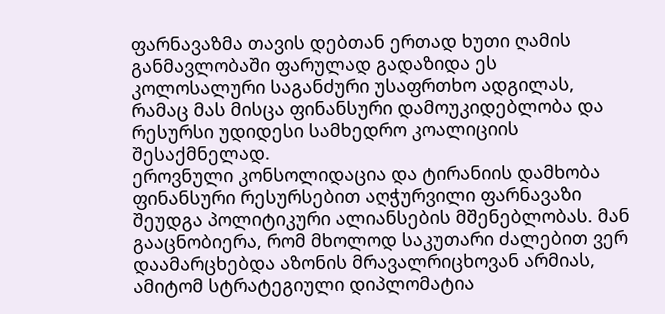ფარნავაზმა თავის დებთან ერთად ხუთი ღამის განმავლობაში ფარულად გადაზიდა ეს კოლოსალური საგანძური უსაფრთხო ადგილას, რამაც მას მისცა ფინანსური დამოუკიდებლობა და რესურსი უდიდესი სამხედრო კოალიციის შესაქმნელად.
ეროვნული კონსოლიდაცია და ტირანიის დამხობა
ფინანსური რესურსებით აღჭურვილი ფარნავაზი შეუდგა პოლიტიკური ალიანსების მშენებლობას. მან გააცნობიერა, რომ მხოლოდ საკუთარი ძალებით ვერ დაამარცხებდა აზონის მრავალრიცხოვან არმიას, ამიტომ სტრატეგიული დიპლომატია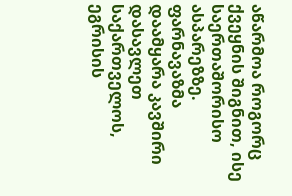აწარმოა როგორც ქვეყნის შიგნით, ისე საერთაშორისო ასპარეზზე. ფარნავაზმა დაამყარა კავშირი დასავლეთ საქართველოს, ეგრისის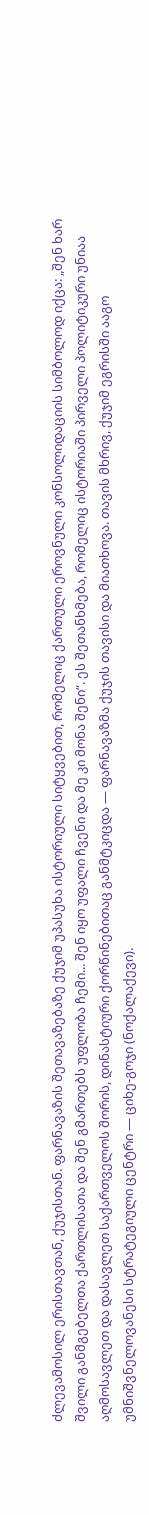ძლევამოსილ ერისთავთან, ქუჯისთან. ფარნავაზის შეთავაზებაზე ქუჯიმ უპასუხა ისტორიული სიტყვებით, რომელიც ქართული ეროვნული კონსოლიდაციის სიმბოლოდ იქცა: „შენ ხარ შვილი განმგებელთა ქართლისათა და შენ გმართებს უფლობა ჩემი... შენ იყო უფალი ჩვენი და მე კი მონა შენი“. ეს შეთანხმება, რომელიც ისტორიაში პირველი პოლიტიკური უნიაა აღმოსავლეთ და დასავლეთ საქართველოს შორის, დინასტიური ქორწინებითაც განმტკიცდა — ფარნავაზმა ქუჯის თავისი და მიათხოვა. თავის მხრივ, ქუჯიმ ეგრისში ააგო უმნიშვნელოვანესი სტრატეგიული ცენტრი — ციხე-გოჯი (ნოქალაქევი).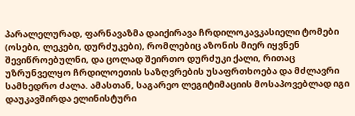პარალელურად, ფარნავაზმა დაიქირავა ჩრდილოკავკასიელი ტომები (ოსები, ლეკები, დურძუკები), რომლებიც აზონის მიერ იყვნენ შევიწროებულნი, და ცოლად შეირთო დურძუკი ქალი, რითაც უზრუნველყო ჩრდილოეთის საზღვრების უსაფრთხოება და მძლავრი სამხედრო ძალა. ამასთან, საგარეო ლეგიტიმაციის მოსაპოვებლად იგი დაუკავშირდა ელინისტური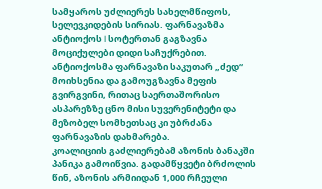სამყაროს უძლიერეს სახელმწიფოს, სელევკიდების სირიას. ფარნავაზმა ანტიოქოს I სოტერთან გაგზავნა მოციქულები დიდი საჩუქრებით. ანტიოქოსმა ფარნავაზი საკუთარ „ძედ“ მოიხსენია და გამოუგზავნა მეფის გვირგვინი, რითაც საერთაშორისო ასპარეზზე ცნო მისი სუვერენიტეტი და მეზობელ სომხეთსაც კი უბრძანა ფარნავაზის დახმარება.
კოალიციის გაძლიერებამ აზონის ბანაკში პანიკა გამოიწვია. გადამწყვეტი ბრძოლის წინ, აზონის არმიიდან 1,000 რჩეული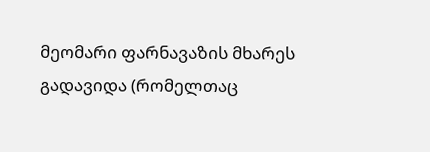მეომარი ფარნავაზის მხარეს გადავიდა (რომელთაც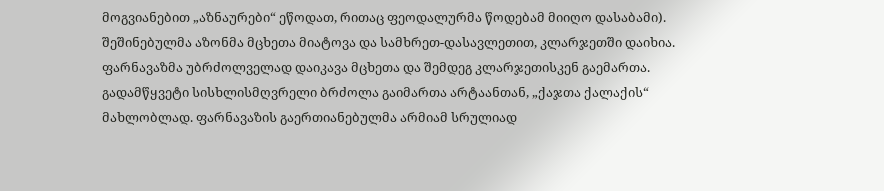მოგვიანებით „აზნაურები“ ეწოდათ, რითაც ფეოდალურმა წოდებამ მიიღო დასაბამი). შეშინებულმა აზონმა მცხეთა მიატოვა და სამხრეთ-დასავლეთით, კლარჯეთში დაიხია. ფარნავაზმა უბრძოლველად დაიკავა მცხეთა და შემდეგ კლარჯეთისკენ გაემართა. გადამწყვეტი სისხლისმღვრელი ბრძოლა გაიმართა არტაანთან, „ქაჯთა ქალაქის“ მახლობლად. ფარნავაზის გაერთიანებულმა არმიამ სრულიად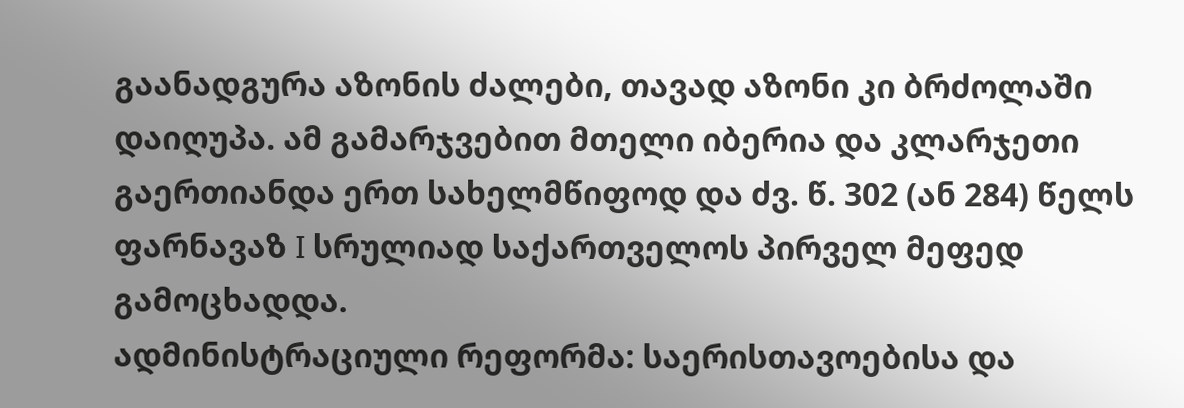გაანადგურა აზონის ძალები, თავად აზონი კი ბრძოლაში დაიღუპა. ამ გამარჯვებით მთელი იბერია და კლარჯეთი გაერთიანდა ერთ სახელმწიფოდ და ძვ. წ. 302 (ან 284) წელს ფარნავაზ I სრულიად საქართველოს პირველ მეფედ გამოცხადდა.
ადმინისტრაციული რეფორმა: საერისთავოებისა და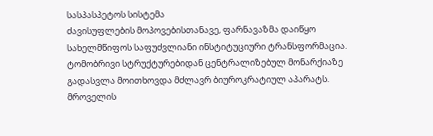სასპასპეტოს სისტემა
ძავისუფლების მოპოვებისთანავე, ფარნავაზმა დაიწყო სახელმწიფოს საფუძვლიანი ინსტიტუციური ტრანსფორმაცია. ტომობრივი სტრუქტურებიდან ცენტრალიზებულ მონარქიაზე გადასვლა მოითხოვდა მძლავრ ბიუროკრატიულ აპარატს. მროველის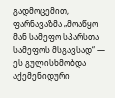გადმოცემით, ფარნავაზმა „მოაწყო მან სამეფო სპარსთა სამეფოს მსგავსად“ — ეს გულისხმობდა აქემენიდური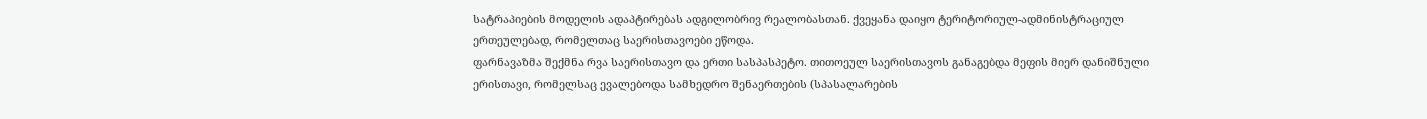სატრაპიების მოდელის ადაპტირებას ადგილობრივ რეალობასთან. ქვეყანა დაიყო ტერიტორიულ-ადმინისტრაციულ ერთეულებად, რომელთაც საერისთავოები ეწოდა.
ფარნავაზმა შექმნა რვა საერისთავო და ერთი სასპასპეტო. თითოეულ საერისთავოს განაგებდა მეფის მიერ დანიშნული ერისთავი, რომელსაც ევალებოდა სამხედრო შენაერთების (სპასალარების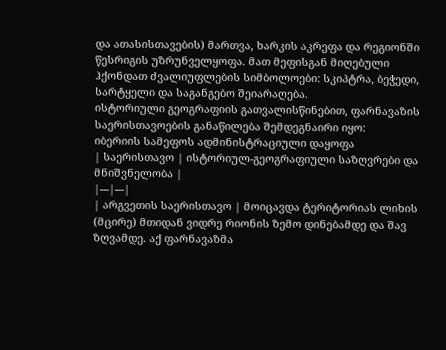და ათასისთავების) მართვა, ხარკის აკრეფა და რეგიონში წესრიგის უზრუნველყოფა. მათ მეფისგან მიღებული ჰქონდათ ძვალიუფლების სიმბოლოები: სკიპტრა, ბეჭედი, სარტყელი და საგანგებო შეიარაღება.
ისტორიული გეოგრაფიის გათვალისწინებით, ფარნავაზის საერისთავოების განაწილება შემდეგნაირი იყო:
იბერიის სამეფოს ადმინისტრაციული დაყოფა
| საერისთავო | ისტორიულ-გეოგრაფიული საზღვრები და მნიშვნელობა |
|---|---|
| არგვეთის საერისთავო | მოიცავდა ტერიტორიას ლიხის (მცირე) მთიდან ვიდრე რიონის ზემო დინებამდე და შავ ზღვამდე. აქ ფარნავაზმა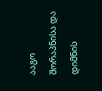ააგო შორაპნისა და დიმნის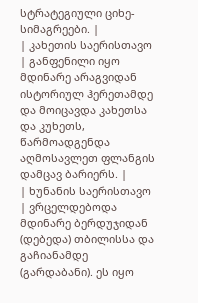სტრატეგიული ციხე-სიმაგრეები. |
| კახეთის საერისთავო | განფენილი იყო მდინარე არაგვიდან ისტორიულ ჰერეთამდე და მოიცავდა კახეთსა და კუხეთს, წარმოადგენდა აღმოსავლეთ ფლანგის დამცავ ბარიერს. |
| ხუნანის საერისთავო | ვრცელდებოდა მდინარე ბერდუჯიდან (დებედა) თბილისსა და გაჩიანამდე (გარდაბანი). ეს იყო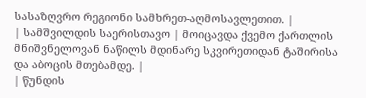სასაზღვრო რეგიონი სამხრეთ-აღმოსავლეთით. |
| სამშვილდის საერისთავო | მოიცავდა ქვემო ქართლის მნიშვნელოვან ნაწილს მდინარე სკვირეთიდან ტაშირისა და აბოცის მთებამდე. |
| წუნდის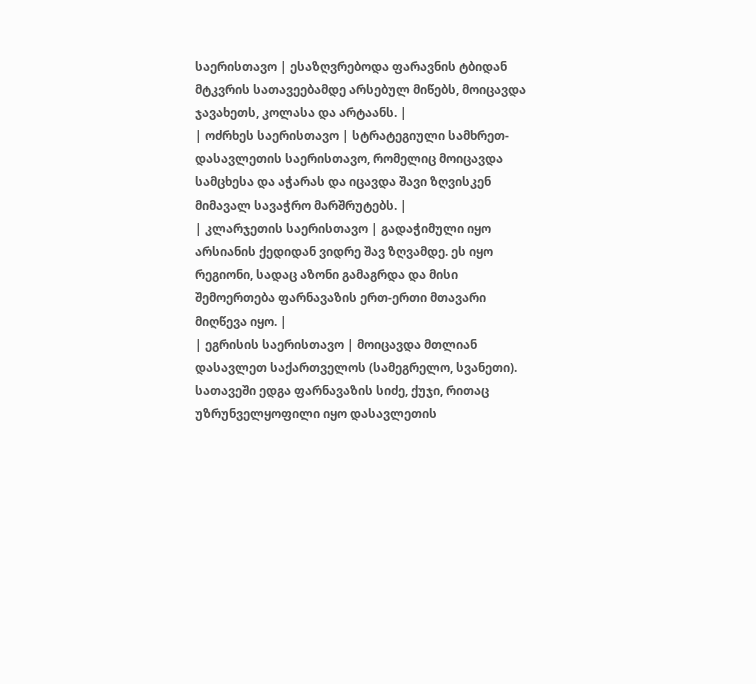საერისთავო | ესაზღვრებოდა ფარავნის ტბიდან მტკვრის სათავეებამდე არსებულ მიწებს, მოიცავდა ჯავახეთს, კოლასა და არტაანს. |
| ოძრხეს საერისთავო | სტრატეგიული სამხრეთ-დასავლეთის საერისთავო, რომელიც მოიცავდა სამცხესა და აჭარას და იცავდა შავი ზღვისკენ მიმავალ სავაჭრო მარშრუტებს. |
| კლარჯეთის საერისთავო | გადაჭიმული იყო არსიანის ქედიდან ვიდრე შავ ზღვამდე. ეს იყო რეგიონი, სადაც აზონი გამაგრდა და მისი შემოერთება ფარნავაზის ერთ-ერთი მთავარი მიღწევა იყო. |
| ეგრისის საერისთავო | მოიცავდა მთლიან დასავლეთ საქართველოს (სამეგრელო, სვანეთი). სათავეში ედგა ფარნავაზის სიძე, ქუჯი, რითაც უზრუნველყოფილი იყო დასავლეთის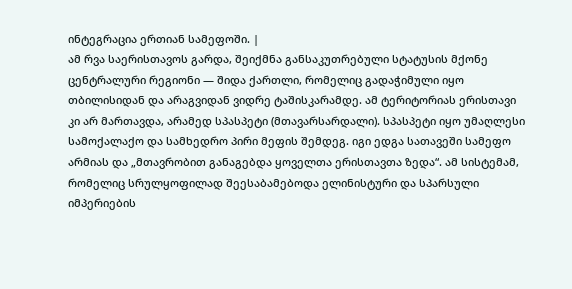ინტეგრაცია ერთიან სამეფოში. |
ამ რვა საერისთავოს გარდა, შეიქმნა განსაკუთრებული სტატუსის მქონე ცენტრალური რეგიონი — შიდა ქართლი, რომელიც გადაჭიმული იყო თბილისიდან და არაგვიდან ვიდრე ტაშისკარამდე. ამ ტერიტორიას ერისთავი კი არ მართავდა, არამედ სპასპეტი (მთავარსარდალი). სპასპეტი იყო უმაღლესი სამოქალაქო და სამხედრო პირი მეფის შემდეგ. იგი ედგა სათავეში სამეფო არმიას და „მთავრობით განაგებდა ყოველთა ერისთავთა ზედა“. ამ სისტემამ, რომელიც სრულყოფილად შეესაბამებოდა ელინისტური და სპარსული იმპერიების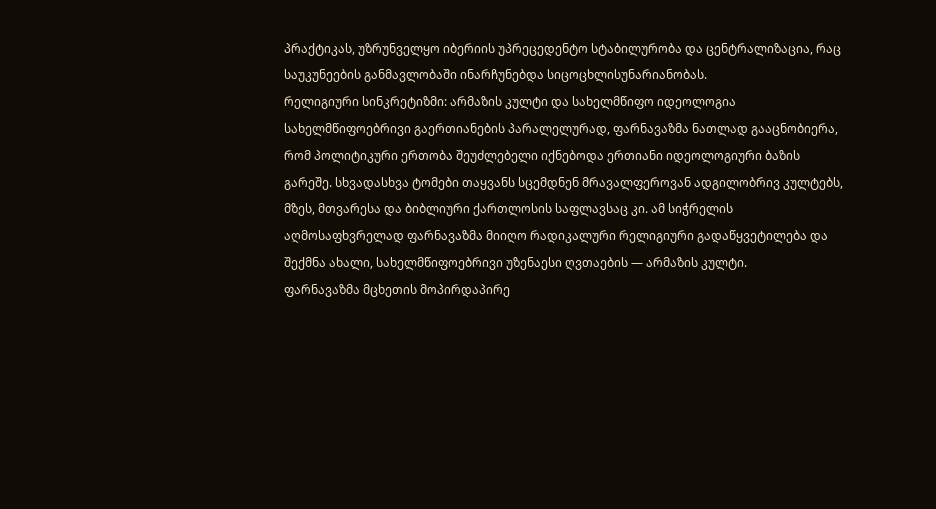პრაქტიკას, უზრუნველყო იბერიის უპრეცედენტო სტაბილურობა და ცენტრალიზაცია, რაც საუკუნეების განმავლობაში ინარჩუნებდა სიცოცხლისუნარიანობას.
რელიგიური სინკრეტიზმი: არმაზის კულტი და სახელმწიფო იდეოლოგია
სახელმწიფოებრივი გაერთიანების პარალელურად, ფარნავაზმა ნათლად გააცნობიერა, რომ პოლიტიკური ერთობა შეუძლებელი იქნებოდა ერთიანი იდეოლოგიური ბაზის გარეშე. სხვადასხვა ტომები თაყვანს სცემდნენ მრავალფეროვან ადგილობრივ კულტებს, მზეს, მთვარესა და ბიბლიური ქართლოსის საფლავსაც კი. ამ სიჭრელის აღმოსაფხვრელად ფარნავაზმა მიიღო რადიკალური რელიგიური გადაწყვეტილება და შექმნა ახალი, სახელმწიფოებრივი უზენაესი ღვთაების — არმაზის კულტი.
ფარნავაზმა მცხეთის მოპირდაპირე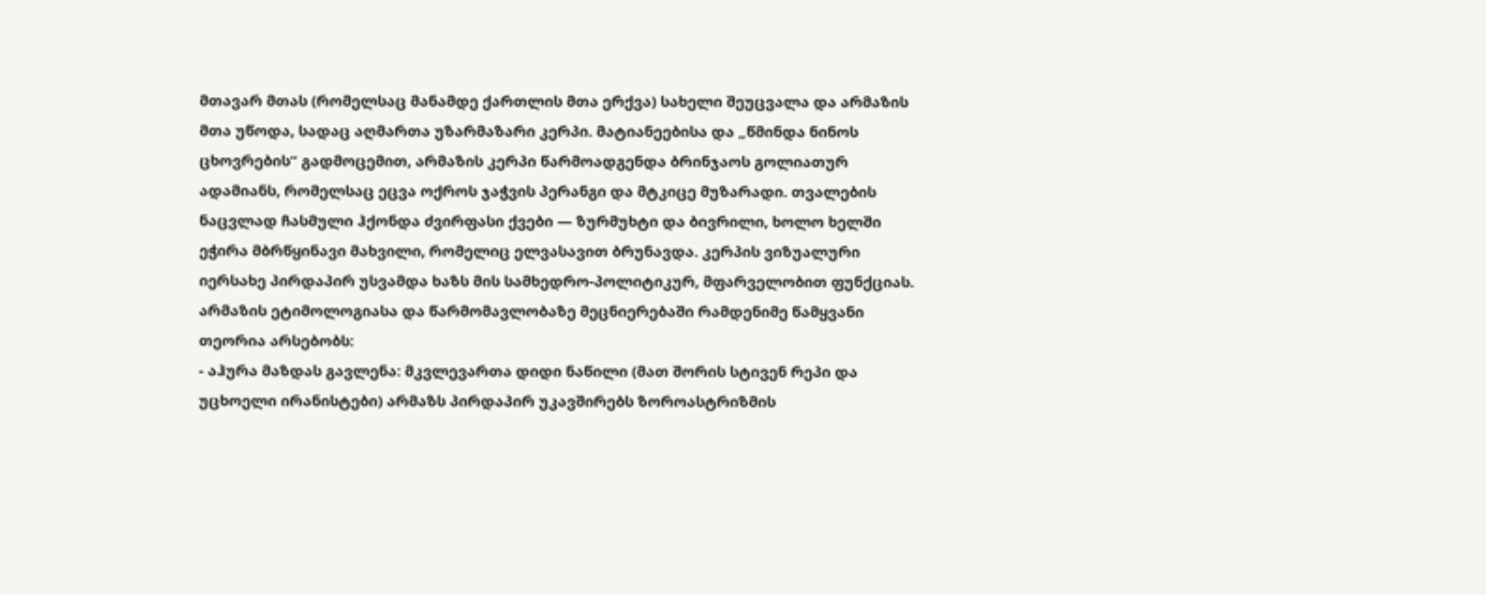მთავარ მთას (რომელსაც მანამდე ქართლის მთა ერქვა) სახელი შეუცვალა და არმაზის მთა უწოდა, სადაც აღმართა უზარმაზარი კერპი. მატიანეებისა და „წმინდა ნინოს ცხოვრების“ გადმოცემით, არმაზის კერპი წარმოადგენდა ბრინჯაოს გოლიათურ ადამიანს, რომელსაც ეცვა ოქროს ჯაჭვის პერანგი და მტკიცე მუზარადი. თვალების ნაცვლად ჩასმული ჰქონდა ძვირფასი ქვები — ზურმუხტი და ბივრილი, ხოლო ხელში ეჭირა მბრწყინავი მახვილი, რომელიც ელვასავით ბრუნავდა. კერპის ვიზუალური იერსახე პირდაპირ უსვამდა ხაზს მის სამხედრო-პოლიტიკურ, მფარველობით ფუნქციას.
არმაზის ეტიმოლოგიასა და წარმომავლობაზე მეცნიერებაში რამდენიმე წამყვანი თეორია არსებობს:
- აჰურა მაზდას გავლენა: მკვლევართა დიდი ნაწილი (მათ შორის სტივენ რეპი და უცხოელი ირანისტები) არმაზს პირდაპირ უკავშირებს ზოროასტრიზმის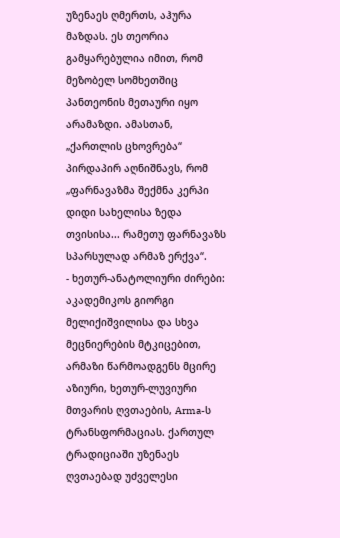უზენაეს ღმერთს, აჰურა მაზდას. ეს თეორია გამყარებულია იმით, რომ მეზობელ სომხეთშიც პანთეონის მეთაური იყო არამაზდი. ამასთან, „ქართლის ცხოვრება“ პირდაპირ აღნიშნავს, რომ „ფარნავაზმა შექმნა კერპი დიდი სახელისა ზედა თვისისა... რამეთუ ფარნავაზს სპარსულად არმაზ ერქვა“.
- ხეთურ-ანატოლიური ძირები: აკადემიკოს გიორგი მელიქიშვილისა და სხვა მეცნიერების მტკიცებით, არმაზი წარმოადგენს მცირე აზიური, ხეთურ-ლუვიური მთვარის ღვთაების, Arma-ს ტრანსფორმაციას. ქართულ ტრადიციაში უზენაეს ღვთაებად უძველესი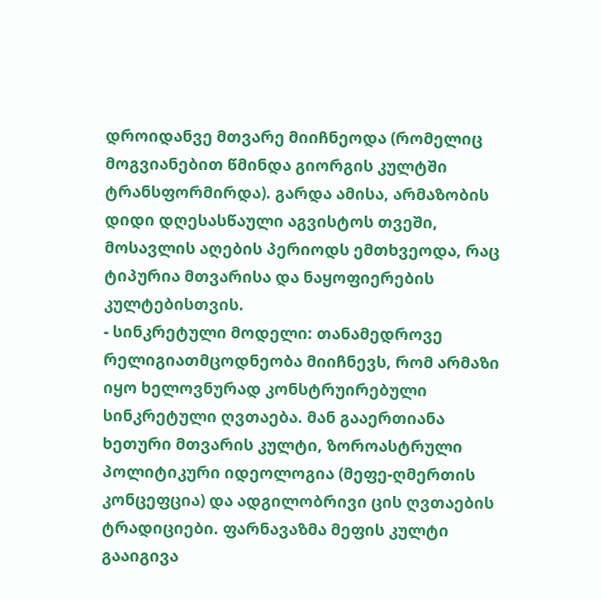დროიდანვე მთვარე მიიჩნეოდა (რომელიც მოგვიანებით წმინდა გიორგის კულტში ტრანსფორმირდა). გარდა ამისა, არმაზობის დიდი დღესასწაული აგვისტოს თვეში, მოსავლის აღების პერიოდს ემთხვეოდა, რაც ტიპურია მთვარისა და ნაყოფიერების კულტებისთვის.
- სინკრეტული მოდელი: თანამედროვე რელიგიათმცოდნეობა მიიჩნევს, რომ არმაზი იყო ხელოვნურად კონსტრუირებული სინკრეტული ღვთაება. მან გააერთიანა ხეთური მთვარის კულტი, ზოროასტრული პოლიტიკური იდეოლოგია (მეფე-ღმერთის კონცეფცია) და ადგილობრივი ცის ღვთაების ტრადიციები. ფარნავაზმა მეფის კულტი გააიგივა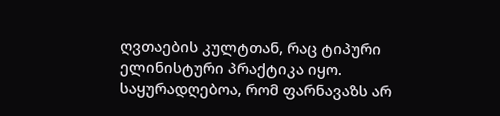ღვთაების კულტთან, რაც ტიპური ელინისტური პრაქტიკა იყო.
საყურადღებოა, რომ ფარნავაზს არ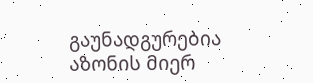გაუნადგურებია აზონის მიერ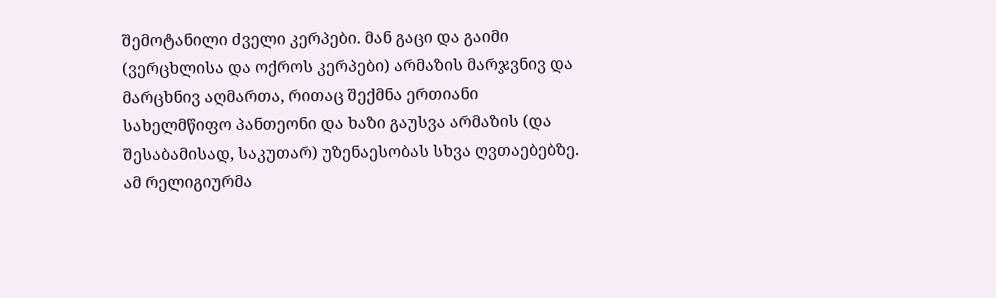შემოტანილი ძველი კერპები. მან გაცი და გაიმი (ვერცხლისა და ოქროს კერპები) არმაზის მარჯვნივ და მარცხნივ აღმართა, რითაც შექმნა ერთიანი სახელმწიფო პანთეონი და ხაზი გაუსვა არმაზის (და შესაბამისად, საკუთარ) უზენაესობას სხვა ღვთაებებზე. ამ რელიგიურმა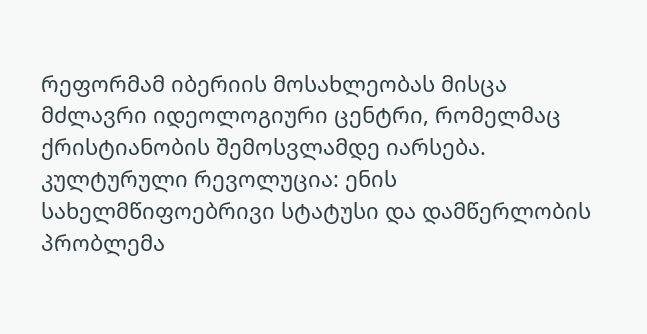რეფორმამ იბერიის მოსახლეობას მისცა მძლავრი იდეოლოგიური ცენტრი, რომელმაც ქრისტიანობის შემოსვლამდე იარსება.
კულტურული რევოლუცია: ენის სახელმწიფოებრივი სტატუსი და დამწერლობის პრობლემა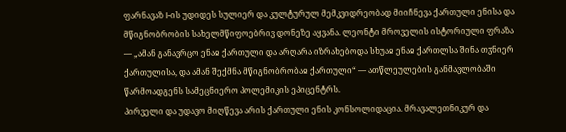ფარნავაზ I-ის უდიდეს სულიერ და კულტურულ მემკვიდრეობად მიიჩნევა ქართული ენისა და მწიგნობრობის სახელმწიფოებრივ დონეზე აყვანა. ლეონტი მროველის ისტორიული ფრაზა — „ამან განავრცო ენაჲ ქართული და არღარა იზრახებოდა სხუაჲ ენაჲ ქართლსა შინა თჳნიერ ქართულისა, და ამან შექმნა მწიგნობრობაჲ ქართული“ — ათწლეულების განმავლობაში წარმოადგენს სამეცნიერო პოლემიკის ეპიცენტრს.
პირველი და უდავო მიღწევა არის ქართული ენის კონსოლიდაცია. მრავალეთნიკურ და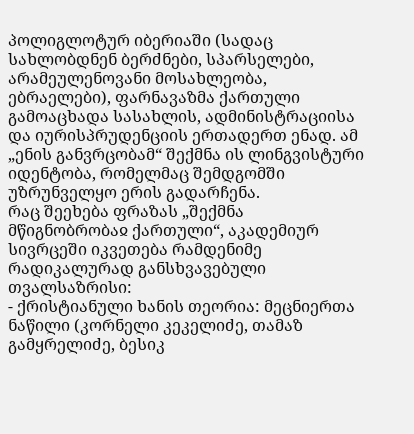პოლიგლოტურ იბერიაში (სადაც სახლობდნენ ბერძნები, სპარსელები, არამეულენოვანი მოსახლეობა, ებრაელები), ფარნავაზმა ქართული გამოაცხადა სასახლის, ადმინისტრაციისა და იურისპრუდენციის ერთადერთ ენად. ამ „ენის განვრცობამ“ შექმნა ის ლინგვისტური იდენტობა, რომელმაც შემდგომში უზრუნველყო ერის გადარჩენა.
რაც შეეხება ფრაზას „შექმნა მწიგნობრობაჲ ქართული“, აკადემიურ სივრცეში იკვეთება რამდენიმე რადიკალურად განსხვავებული თვალსაზრისი:
- ქრისტიანული ხანის თეორია: მეცნიერთა ნაწილი (კორნელი კეკელიძე, თამაზ გამყრელიძე, ბესიკ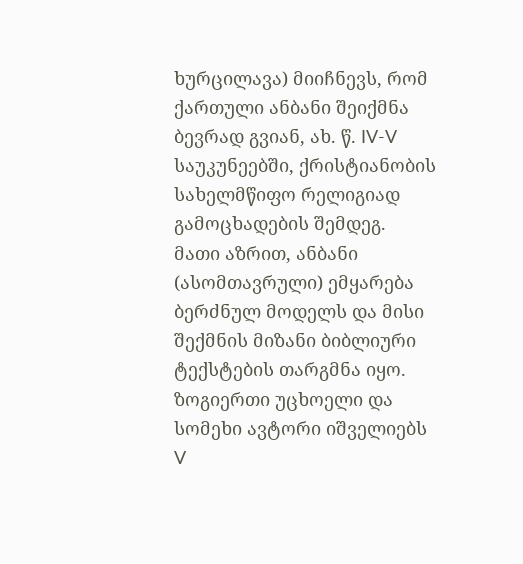ხურცილავა) მიიჩნევს, რომ ქართული ანბანი შეიქმნა ბევრად გვიან, ახ. წ. IV-V საუკუნეებში, ქრისტიანობის სახელმწიფო რელიგიად გამოცხადების შემდეგ. მათი აზრით, ანბანი (ასომთავრული) ემყარება ბერძნულ მოდელს და მისი შექმნის მიზანი ბიბლიური ტექსტების თარგმნა იყო. ზოგიერთი უცხოელი და სომეხი ავტორი იშველიებს V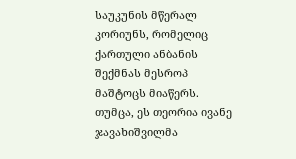საუკუნის მწერალ კორიუნს, რომელიც ქართული ანბანის შექმნას მესროპ მაშტოცს მიაწერს. თუმცა, ეს თეორია ივანე ჯავახიშვილმა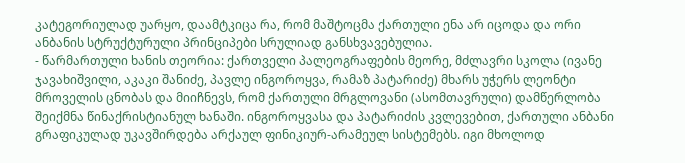კატეგორიულად უარყო, დაამტკიცა რა, რომ მაშტოცმა ქართული ენა არ იცოდა და ორი ანბანის სტრუქტურული პრინციპები სრულიად განსხვავებულია.
- წარმართული ხანის თეორია: ქართველი პალეოგრაფების მეორე, მძლავრი სკოლა (ივანე ჯავახიშვილი, აკაკი შანიძე, პავლე ინგოროყვა, რამაზ პატარიძე) მხარს უჭერს ლეონტი მროველის ცნობას და მიიჩნევს, რომ ქართული მრგლოვანი (ასომთავრული) დამწერლობა შეიქმნა წინაქრისტიანულ ხანაში. ინგოროყვასა და პატარიძის კვლევებით, ქართული ანბანი გრაფიკულად უკავშირდება არქაულ ფინიკიურ-არამეულ სისტემებს. იგი მხოლოდ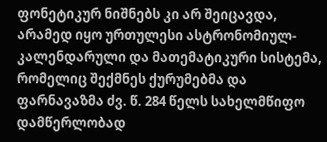ფონეტიკურ ნიშნებს კი არ შეიცავდა, არამედ იყო ურთულესი ასტრონომიულ-კალენდარული და მათემატიკური სისტემა, რომელიც შექმნეს ქურუმებმა და ფარნავაზმა ძვ. წ. 284 წელს სახელმწიფო დამწერლობად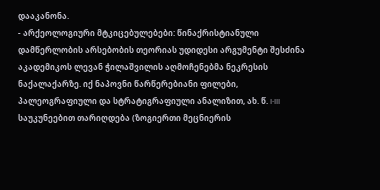დააკანონა.
- არქეოლოგიური მტკიცებულებები: წინაქრისტიანული დამწერლობის არსებობის თეორიას უდიდესი არგუმენტი შესძინა აკადემიკოს ლევან ჭილაშვილის აღმოჩენებმა ნეკრესის ნაქალაქარზე. იქ ნაპოვნი წარწერებიანი ფილები, პალეოგრაფიული და სტრატიგრაფიული ანალიზით, ახ. წ. I-III საუკუნეებით თარიღდება (ზოგიერთი მეცნიერის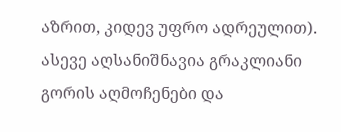აზრით, კიდევ უფრო ადრეულით). ასევე აღსანიშნავია გრაკლიანი გორის აღმოჩენები და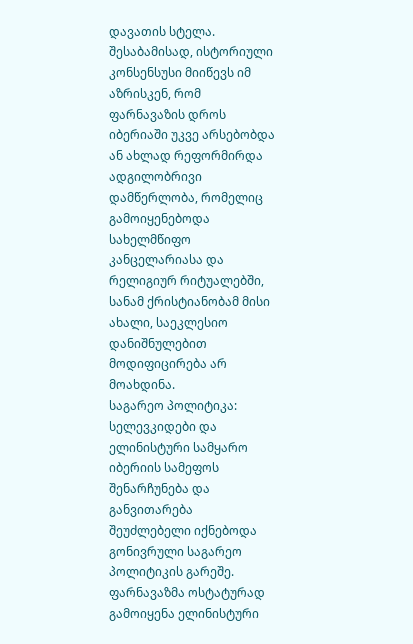დავათის სტელა. შესაბამისად, ისტორიული კონსენსუსი მიიწევს იმ აზრისკენ, რომ ფარნავაზის დროს იბერიაში უკვე არსებობდა ან ახლად რეფორმირდა ადგილობრივი დამწერლობა, რომელიც გამოიყენებოდა სახელმწიფო კანცელარიასა და რელიგიურ რიტუალებში, სანამ ქრისტიანობამ მისი ახალი, საეკლესიო დანიშნულებით მოდიფიცირება არ მოახდინა.
საგარეო პოლიტიკა: სელევკიდები და ელინისტური სამყარო
იბერიის სამეფოს შენარჩუნება და განვითარება შეუძლებელი იქნებოდა გონივრული საგარეო პოლიტიკის გარეშე. ფარნავაზმა ოსტატურად გამოიყენა ელინისტური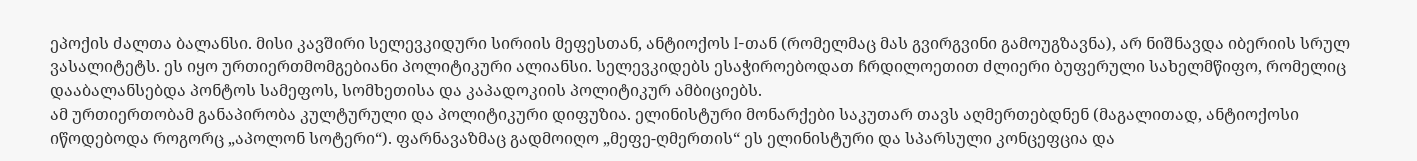ეპოქის ძალთა ბალანსი. მისი კავშირი სელევკიდური სირიის მეფესთან, ანტიოქოს I-თან (რომელმაც მას გვირგვინი გამოუგზავნა), არ ნიშნავდა იბერიის სრულ ვასალიტეტს. ეს იყო ურთიერთმომგებიანი პოლიტიკური ალიანსი. სელევკიდებს ესაჭიროებოდათ ჩრდილოეთით ძლიერი ბუფერული სახელმწიფო, რომელიც დააბალანსებდა პონტოს სამეფოს, სომხეთისა და კაპადოკიის პოლიტიკურ ამბიციებს.
ამ ურთიერთობამ განაპირობა კულტურული და პოლიტიკური დიფუზია. ელინისტური მონარქები საკუთარ თავს აღმერთებდნენ (მაგალითად, ანტიოქოსი იწოდებოდა როგორც „აპოლონ სოტერი“). ფარნავაზმაც გადმოიღო „მეფე-ღმერთის“ ეს ელინისტური და სპარსული კონცეფცია და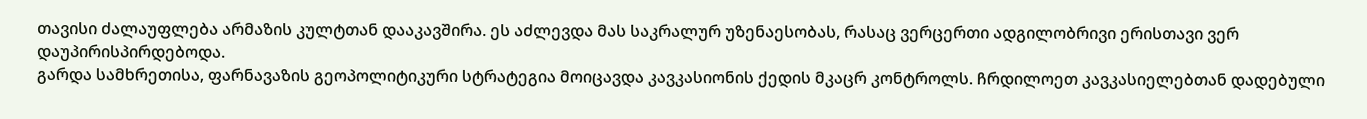თავისი ძალაუფლება არმაზის კულტთან დააკავშირა. ეს აძლევდა მას საკრალურ უზენაესობას, რასაც ვერცერთი ადგილობრივი ერისთავი ვერ დაუპირისპირდებოდა.
გარდა სამხრეთისა, ფარნავაზის გეოპოლიტიკური სტრატეგია მოიცავდა კავკასიონის ქედის მკაცრ კონტროლს. ჩრდილოეთ კავკასიელებთან დადებული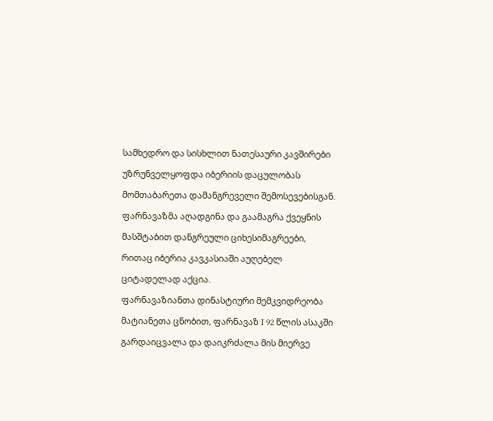სამხედრო და სისხლით ნათესაური კავშირები უზრუნველყოფდა იბერიის დაცულობას მომთაბარეთა დამანგრეველი შემოსევებისგან. ფარნავაზმა აღადგინა და გაამაგრა ქვეყნის მასშტაბით დანგრეული ციხესიმაგრეები, რითაც იბერია კავკასიაში აუღებელ ციტადელად აქცია.
ფარნავაზიანთა დინასტიური მემკვიდრეობა
მატიანეთა ცნობით, ფარნავაზ I 92 წლის ასაკში გარდაიცვალა და დაიკრძალა მის მიერვე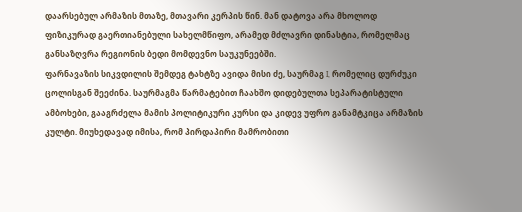დაარსებულ არმაზის მთაზე, მთავარი კერპის წინ. მან დატოვა არა მხოლოდ ფიზიკურად გაერთიანებული სახელმწიფო, არამედ მძლავრი დინასტია, რომელმაც განსაზღვრა რეგიონის ბედი მომდევნო საუკუნეებში.
ფარნავაზის სიკვდილის შემდეგ ტახტზე ავიდა მისი ძე, საურმაგ I, რომელიც დურძუკი ცოლისგან შეეძინა. საურმაგმა წარმატებით ჩაახშო დიდებულთა სეპარატისტული ამბოხები, გააგრძელა მამის პოლიტიკური კურსი და კიდევ უფრო განამტკიცა არმაზის კულტი. მიუხედავად იმისა, რომ პირდაპირი მამრობითი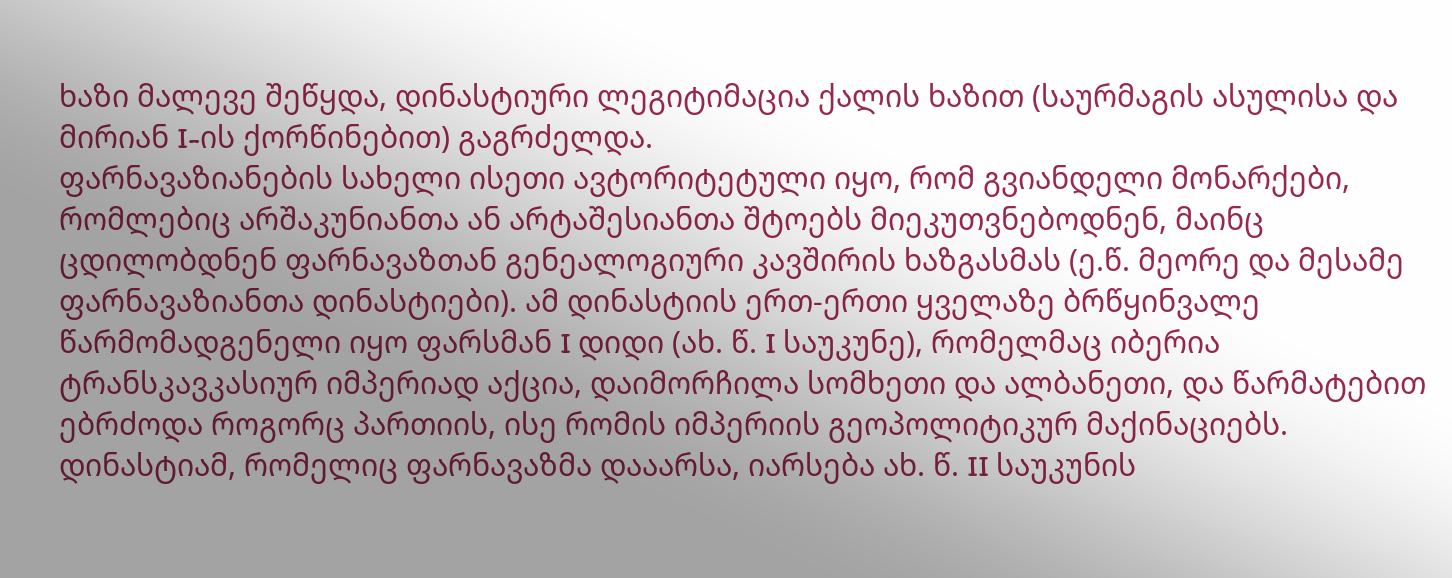ხაზი მალევე შეწყდა, დინასტიური ლეგიტიმაცია ქალის ხაზით (საურმაგის ასულისა და მირიან I-ის ქორწინებით) გაგრძელდა.
ფარნავაზიანების სახელი ისეთი ავტორიტეტული იყო, რომ გვიანდელი მონარქები, რომლებიც არშაკუნიანთა ან არტაშესიანთა შტოებს მიეკუთვნებოდნენ, მაინც ცდილობდნენ ფარნავაზთან გენეალოგიური კავშირის ხაზგასმას (ე.წ. მეორე და მესამე ფარნავაზიანთა დინასტიები). ამ დინასტიის ერთ-ერთი ყველაზე ბრწყინვალე წარმომადგენელი იყო ფარსმან I დიდი (ახ. წ. I საუკუნე), რომელმაც იბერია ტრანსკავკასიურ იმპერიად აქცია, დაიმორჩილა სომხეთი და ალბანეთი, და წარმატებით ებრძოდა როგორც პართიის, ისე რომის იმპერიის გეოპოლიტიკურ მაქინაციებს. დინასტიამ, რომელიც ფარნავაზმა დააარსა, იარსება ახ. წ. II საუკუნის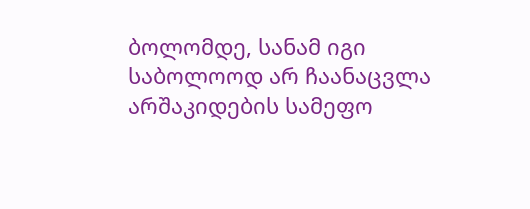ბოლომდე, სანამ იგი საბოლოოდ არ ჩაანაცვლა არშაკიდების სამეფო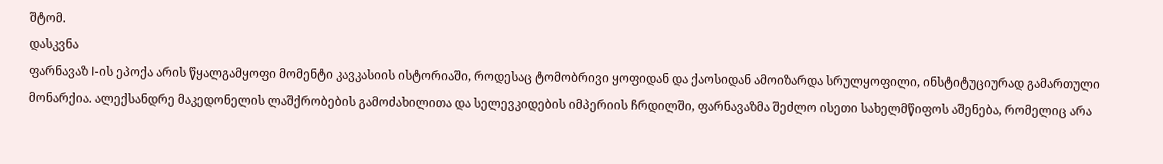შტომ.
დასკვნა
ფარნავაზ I-ის ეპოქა არის წყალგამყოფი მომენტი კავკასიის ისტორიაში, როდესაც ტომობრივი ყოფიდან და ქაოსიდან ამოიზარდა სრულყოფილი, ინსტიტუციურად გამართული მონარქია. ალექსანდრე მაკედონელის ლაშქრობების გამოძახილითა და სელევკიდების იმპერიის ჩრდილში, ფარნავაზმა შეძლო ისეთი სახელმწიფოს აშენება, რომელიც არა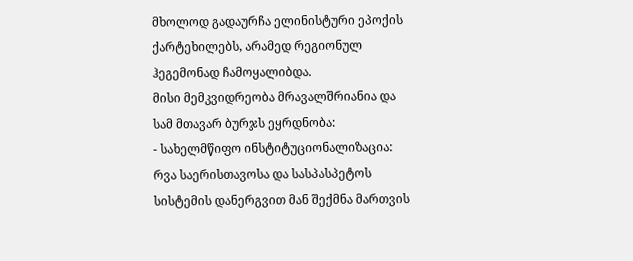მხოლოდ გადაურჩა ელინისტური ეპოქის ქარტეხილებს, არამედ რეგიონულ ჰეგემონად ჩამოყალიბდა.
მისი მემკვიდრეობა მრავალშრიანია და სამ მთავარ ბურჯს ეყრდნობა:
- სახელმწიფო ინსტიტუციონალიზაცია: რვა საერისთავოსა და სასპასპეტოს სისტემის დანერგვით მან შექმნა მართვის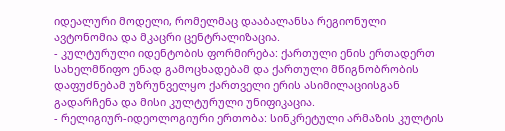იდეალური მოდელი, რომელმაც დააბალანსა რეგიონული ავტონომია და მკაცრი ცენტრალიზაცია.
- კულტურული იდენტობის ფორმირება: ქართული ენის ერთადერთ სახელმწიფო ენად გამოცხადებამ და ქართული მწიგნობრობის დაფუძნებამ უზრუნველყო ქართველი ერის ასიმილაციისგან გადარჩენა და მისი კულტურული უნიფიკაცია.
- რელიგიურ-იდეოლოგიური ერთობა: სინკრეტული არმაზის კულტის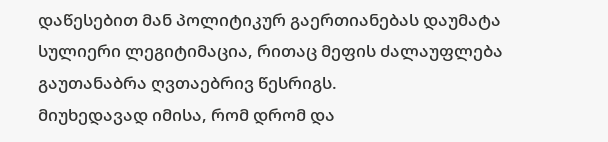დაწესებით მან პოლიტიკურ გაერთიანებას დაუმატა სულიერი ლეგიტიმაცია, რითაც მეფის ძალაუფლება გაუთანაბრა ღვთაებრივ წესრიგს.
მიუხედავად იმისა, რომ დრომ და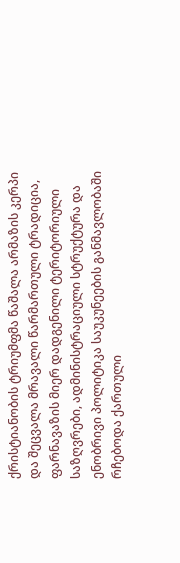ქრისტიანობის ტრიუმფმა წაშალა არმაზის კერპი და შეცვალა მრავალი წარმართული ტრადიცია, ფარნავაზის მიერ დადგენილი ტერიტორიული საზღვრები, ადმინისტრაციული სტრუქტურა და ენობრივი პოლიტიკა საუკუნეების განმავლობაში რჩებოდა ქართული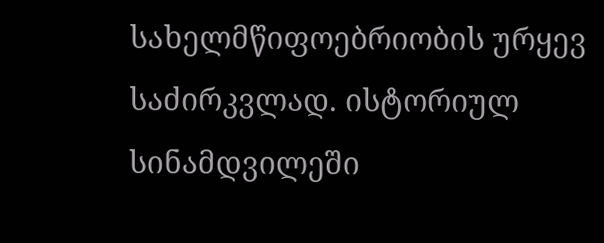სახელმწიფოებრიობის ურყევ საძირკვლად. ისტორიულ სინამდვილეში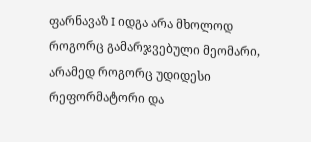ფარნავაზ I იდგა არა მხოლოდ როგორც გამარჯვებული მეომარი, არამედ როგორც უდიდესი რეფორმატორი და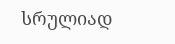სრულიად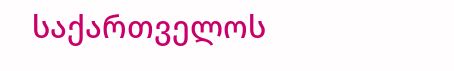საქართველოს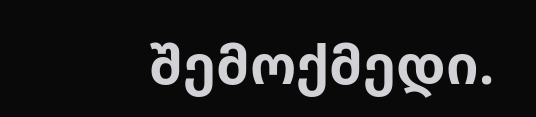შემოქმედი.